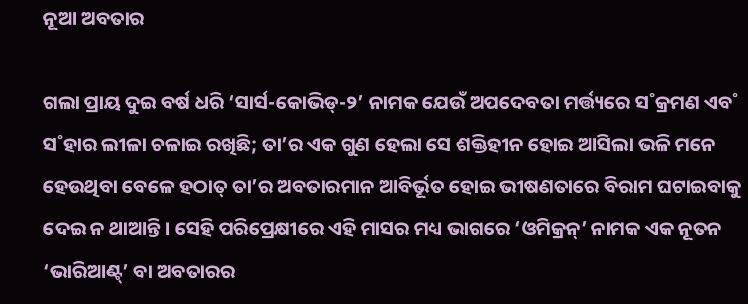ନୂଆ ଅବତାର

ଗଲା ପ୍ରାୟ ଦୁଇ ବର୍ଷ ଧରି ‘ସାର୍ସ-କୋଭିଡ୍‌-୨’ ନାମକ ଯେଉଁ ଅପଦେବତା ମର୍ତ୍ତ୍ୟରେ ସ˚କ୍ରମଣ ଏବ˚ ସ˚ହାର ଲୀଳା ଚଳାଇ ରଖିଛି; ତା’ର ଏକ ଗୁଣ ହେଲା ସେ ଶକ୍ତିହୀନ ହୋଇ ଆସିଲା ଭଳି ମନେ ହେଉଥିବା ବେଳେ ହଠାତ୍‌ ତା’ର ଅବତାରମାନ ଆବିର୍ଭୂତ ହୋଇ ଭୀଷଣତାରେ ବିରାମ ଘଟାଇବାକୁ ଦେଇ ନ ଥାଆନ୍ତି। ସେହି ପରିପ୍ରେକ୍ଷୀରେ ଏହି ମାସର ମଧ୍ୟ ଭାଗରେ ‘ଓମିକ୍ରନ୍‌’ ନାମକ ଏକ ନୂତନ ‘ଭାରିଆଣ୍ଟ୍‌’ ବା ଅବତାରର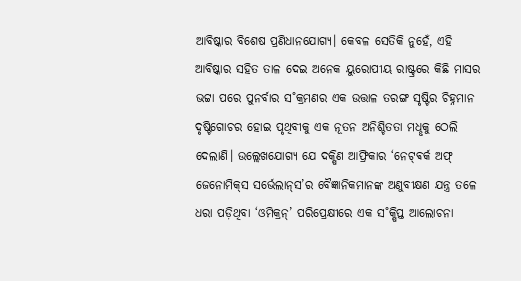ଆବିଷ୍କାର ବିଶେଷ ପ୍ରଣିଧାନଯୋଗ୍ୟ। କେବଳ ସେତିକି ନୁହେଁ, ଏହି ଆବିଷ୍କାର ସହିତ ତାଳ ଦେଇ ଅନେକ ୟୁରୋପୀୟ ରାଷ୍ଟ୍ରରେ କିଛି ମାସର ଭଟ୍ଟା ପରେ ପୁନର୍ବାର ସ˚କ୍ରମଣର ଏକ ଉତ୍ତାଳ ତରଙ୍ଗ ସୃଷ୍ଟିର ଚିହ୍ନମାନ ଦୃଷ୍ଟିଗୋଚର ହୋଇ ପୃଥିବୀକୁ ଏକ ନୂତନ ଅନିଶ୍ଚିତତା ମଧୢକୁ ଠେଲି ଦେଲାଣି। ଉଲ୍ଲେଖଯୋଗ୍ୟ ଯେ ଦକ୍ଷିଣ ଆଫ୍ରିକାର ‘ନେଟ୍‌ଵର୍କ ଅଫ୍‌ ଜେନୋମିକ୍‌ସ ସର୍ଭେଲାନ୍‌ସ’ର ବୈଜ୍ଞାନିକମାନଙ୍କ ଅଣୁବୀକ୍ଷଣ ଯନ୍ତ୍ର ତଳେ ଧରା ପଡ଼ିଥିବା ‘ଓମିକ୍ରନ୍‌’ ପରିପ୍ରେକ୍ଷୀରେ ଏକ ସ˚କ୍ଷିପ୍ତ ଆଲୋଚନା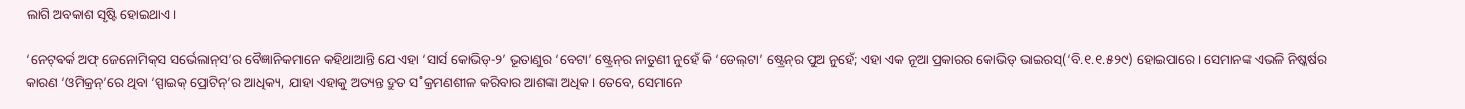ଲାଗି ଅବକାଶ ସୃଷ୍ଟି ହୋଇଥାଏ।

‘ନେଟ୍‌ଵର୍କ ଅଫ୍‌ ଜେନୋମିକ୍‌ସ ସର୍ଭେଲାନ୍‌ସ’ର ବୈଜ୍ଞାନିକମାନେ କହିଥାଆନ୍ତି ଯେ ଏହା ‘ସାର୍ସ କୋଭିଡ୍‌-୨’ ଭୂତାଣୁର ‘ବେଟା’ ଷ୍ଟ୍ରେନ୍‌ର ନାତୁଣୀ ନୁହେଁ କି ‘ଡେଲ୍‌ଟା’ ଷ୍ଟ୍ରେନ୍‌ର ପୁଅ ନୁହେଁ; ଏହା ଏକ ନୂଆ ପ୍ରକାରର କୋଭିଡ୍‌ ଭାଇରସ୍‌(‘ବି.୧.୧.୫୨୯) ହୋଇପାରେ। ସେମାନଙ୍କ ଏଭଳି ନିଷ୍କର୍ଷର କାରଣ ‘ଓମିକ୍ରନ୍‌’ରେ ଥିବା ‘ସ୍ପାଇକ୍‌ ପ୍ରୋଟିନ୍‌’ର ଆଧିକ୍ୟ, ଯାହା ଏହାକୁ ଅତ୍ୟନ୍ତ ଦ୍ରୁତ ସ˚କ୍ରମଣଶୀଳ କରିବାର ଆଶଙ୍କା ଅଧିକ। ତେବେ, ସେମାନେ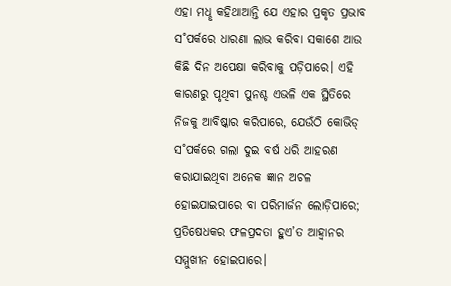ଏହା ମଧୢ କହିଥାଆନ୍ତି ଯେ ଏହାର ପ୍ରକୃତ ପ୍ରଭାବ ସ˚ପର୍କରେ ଧାରଣା ଲାଭ କରିବା ସକାଶେ ଆଉ କିଛି ଦିନ ଅପେକ୍ଷା କରିବାକୁ ପଡ଼ିପାରେ। ଏହି କାରଣରୁ ପୃଥିବୀ ପୁନଶ୍ଚ ଏଭଳି ଏକ ସ୍ଥିତିରେ ନିଜକୁ ଆବିଷ୍କାର କରିପାରେ, ଯେଉଁଠି କୋଭିଡ୍‌ ସ˚ପର୍କରେ ଗଲା ଦୁଇ ବର୍ଷ ଧରି ଆହରଣ କରାଯାଇଥିବା ଅନେକ ଜ୍ଞାନ ଅଚଳ ହୋଇଯାଇପାରେ ବା ପରିମାର୍ଜନ ଲୋଡ଼ିପାରେ; ପ୍ରତିଷେଧକର ଫଳପ୍ରଦତା ହୁଏ’ତ ଆହ୍ବାନର ସମ୍ମୁଖୀନ ହୋଇପାରେ।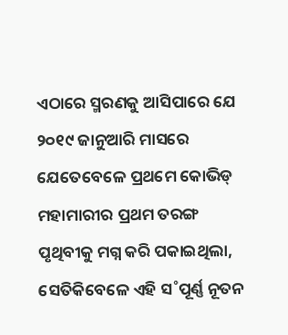ଏଠାରେ ସ୍ମରଣକୁ ଆସିପାରେ ଯେ ୨୦୧୯ ଜାନୁଆରି ମାସରେ ଯେତେବେଳେ ପ୍ରଥମେ କୋଭିଡ୍‌ ମହାମାରୀର ପ୍ରଥମ ତରଙ୍ଗ ପୃଥିବୀକୁ ମଗ୍ନ କରି ପକାଇଥିଲା, ସେତିକିବେଳେ ଏହି ସ˚ପୂର୍ଣ୍ଣ ନୂତନ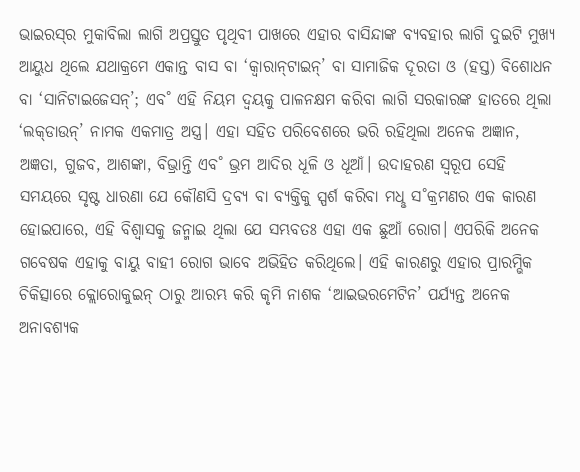ଭାଇରସ୍‌ର ମୁକାବିଲା ଲାଗି ଅପ୍ରସ୍ତୁତ ପୃଥିବୀ ପାଖରେ ଏହାର ବାସିନ୍ଦାଙ୍କ ବ୍ୟବହାର ଲାଗି ଦୁଇଟି ମୁଖ୍ୟ ଆୟୁଧ ଥିଲେ ଯଥାକ୍ରମେ ଏକାନ୍ତ ବାସ ବା ‘କ୍ବାରାନ୍‌ଟାଇନ୍‌’ ବା ସାମାଜିକ ଦୂରତା ଓ (ହସ୍ତ) ବିଶୋଧନ ବା ‘ସାନିଟାଇଜେସନ୍‌’; ଏବ˚ ଏହି ନିୟମ ଦ୍ବୟକୁ ପାଳନକ୍ଷମ କରିବା ଲାଗି ସରକାରଙ୍କ ହାତରେ ଥିଲା ‘ଲକ୍‌ଡାଉନ୍‌’ ନାମକ ଏକମାତ୍ର ଅସ୍ତ୍ର। ଏହା ସହିତ ପରିବେଶରେ ଭରି ରହିଥିଲା ଅନେକ ଅଜ୍ଞାନ, ଅଜ୍ଞତା, ଗୁଜବ, ଆଶଙ୍କା, ବିଭ୍ରାନ୍ତି ଏବ˚ ଭ୍ରମ ଆଦିର ଧୂଳି ଓ ଧୂଆଁ। ଉଦାହରଣ ସ୍ବରୂପ ସେହି ସମୟରେ ସୃଷ୍ଟ ଧାରଣା ଯେ କୌଣସି ଦ୍ରବ୍ୟ ବା ବ୍ୟକ୍ତିକୁ ସ୍ପର୍ଶ କରିବା ମଧୢ ସ˚କ୍ରମଣର ଏକ କାରଣ ହୋଇପାରେ, ଏହି ବିଶ୍ବାସକୁ ଜନ୍ମାଇ ଥିଲା ଯେ ସମ୍ଭବତଃ ଏହା ଏକ ଛୁଆଁ ରୋଗ। ଏପରିକି ଅନେକ ଗବେଷକ ଏହାକୁ ବାୟୁ ବାହୀ ରୋଗ ଭାବେ ଅଭିହିତ କରିଥିଲେ। ଏହି କାରଣରୁ ଏହାର ପ୍ରାରମ୍ଭିକ ଚିକିତ୍ସାରେ କ୍ଲୋରୋକୁଇନ୍‌ ଠାରୁ ଆରମ୍ଭ କରି କୃମି ନାଶକ ‘ଆଇଭରମେଟିନ’ ପର୍ଯ୍ୟନ୍ତ ଅନେକ ଅନାବଶ୍ୟକ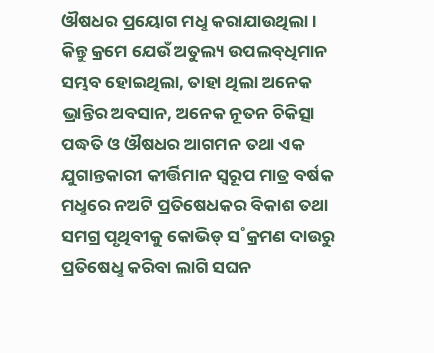ଔଷଧର ପ୍ରୟୋଗ ମଧୢ କରାଯାଉଥିଲା। କିନ୍ତୁ କ୍ରମେ ଯେଉଁ ଅତୁଲ୍ୟ ଉପଲବ୍‌ଧିମାନ ସମ୍ଭବ ହୋଇଥିଲା, ତାହା ଥିଲା ଅନେକ ଭ୍ରାନ୍ତିର ଅବସାନ, ଅନେକ ନୂତନ ଚିକିତ୍ସା ପଦ୍ଧତି ଓ ଔଷଧର ଆଗମନ ତଥା ଏକ ଯୁଗାନ୍ତକାରୀ କୀର୍ତ୍ତିମାନ ସ୍ବରୂପ ମାତ୍ର ବର୍ଷକ ମଧୢରେ ନଅଟି ପ୍ରତିଷେଧକର ବିକାଶ ତଥା ସମଗ୍ର ପୃଥିବୀକୁ କୋଭିଡ୍‌ ସ˚କ୍ରମଣ ଦାଉରୁ ପ୍ରତିଷେଧୢ କରିବା ଲାଗି ସଘନ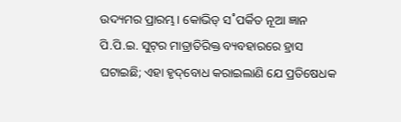ଉଦ୍ୟମର ପ୍ରାରମ୍ଭ। କୋଭିଡ୍‌ ସ˚ପର୍କିତ ନୂଆ ଜ୍ଞାନ ପି.ପି.ଇ. ସୁଟ୍‌ର ମାତ୍ରାତିରିକ୍ତ ବ୍ୟବହାରରେ ହ୍ରାସ ଘଟାଇଛି; ଏହା ହୃଦ୍‌ବୋଧ କରାଇଲାଣି ଯେ ପ୍ରତିଷେଧକ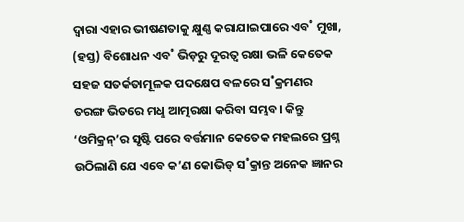ଦ୍ବାରା ଏହାର ଭୀଷଣତାକୁ କ୍ଷୁଣ୍ଣ କରାଯାଇପାରେ ଏବ˚ ମୁଖା, (ହସ୍ତ) ବିଶୋଧନ ଏବ˚ ଭିଡ଼ରୁ ଦୂରତ୍ବ ରକ୍ଷା ଭଳି କେତେକ ସହଜ ସତର୍କତାମୂଳକ ପଦକ୍ଷେପ ବଳରେ ସ˚କ୍ରମଣର ତରଙ୍ଗ ଭିତରେ ମଧୢ ଆତ୍ମରକ୍ଷା କରିବା ସମ୍ଭବ। କିନ୍ତୁ ‘ଓମିକ୍ରନ୍‌’ର ସୃଷ୍ଟି ପରେ ବର୍ତ୍ତମାନ କେତେକ ମହଲରେ ପ୍ରଶ୍ନ ଉଠିଲାଣି ଯେ ଏବେ କ’ଣ କୋଭିଡ୍‌ ସ˚କ୍ରାନ୍ତ ଅନେକ ଜ୍ଞାନର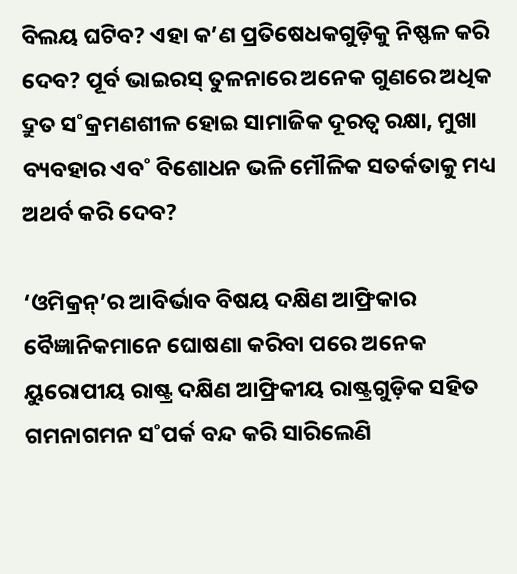ବିଲୟ ଘଟିବ? ଏହା କ’ଣ ପ୍ରତିଷେଧକଗୁଡ଼ିକୁ ନିଷ୍ଫଳ କରି ଦେବ? ପୂର୍ବ ଭାଇରସ୍‌ ତୁଳନାରେ ଅନେକ ଗୁଣରେ ଅଧିକ ଦ୍ରୁତ ସ˚କ୍ରମଣଶୀଳ ହୋଇ ସାମାଜିକ ଦୂରତ୍ବ ରକ୍ଷା, ମୁଖା ବ୍ୟବହାର ଏବ˚ ବିଶୋଧନ ଭଳି ମୌଳିକ ସତର୍କତାକୁ ମଧ୍ୟ ଅଥର୍ବ କରି ଦେବ?

‘ଓମିକ୍ରନ୍‌’ର ଆବିର୍ଭାବ ବିଷୟ ଦକ୍ଷିଣ ଆଫ୍ରିକାର ବୈଜ୍ଞାନିକମାନେ ଘୋଷଣା କରିବା ପରେ ଅନେକ ୟୁରୋପୀୟ ରାଷ୍ଟ୍ର ଦକ୍ଷିଣ ଆଫ୍ରିକୀୟ ରାଷ୍ଟ୍ରଗୁଡ଼ିକ ସହିତ ଗମନାଗମନ ସ˚ପର୍କ ବନ୍ଦ କରି ସାରିଲେଣି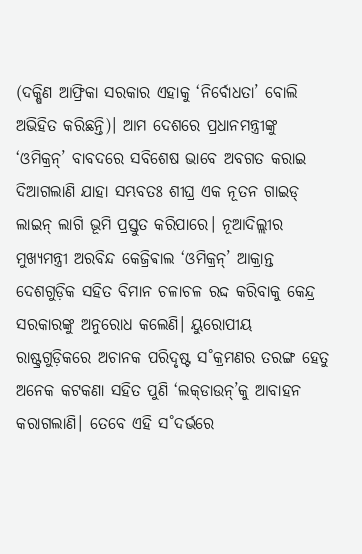(ଦକ୍ଷିଣ ଆଫ୍ରିକା ସରକାର ଏହାକୁ ‘ନିର୍ବୋଧତା’ ବୋଲି ଅଭିହିତ କରିଛନ୍ତି)। ଆମ ଦେଶରେ ପ୍ରଧାନମନ୍ତ୍ରୀଙ୍କୁ ‘ଓମିକ୍ରନ୍‌’ ବାବଦରେ ସବିଶେଷ ଭାବେ ଅବଗତ କରାଇ ଦିଆଗଲାଣି ଯାହା ସମ୍ଭବତଃ ଶୀଘ୍ର ଏକ ନୂତନ ଗାଇଡ୍‌ ଲାଇନ୍‌ ଲାଗି ଭୂମି ପ୍ରସ୍ତୁତ କରିପାରେ। ନୂଆଦିଲ୍ଲୀର ମୁଖ୍ୟମନ୍ତ୍ରୀ ଅରବିନ୍ଦ କେଜ୍ରିଵାଲ ‘ଓମିକ୍ରନ୍‌’ ଆକ୍ରାନ୍ତ ଦେଶଗୁଡ଼ିକ ସହିତ ବିମାନ ଚଳାଚଳ ରଦ୍ଦ କରିବାକୁ କେନ୍ଦ୍ର ସରକାରଙ୍କୁ ଅନୁରୋଧ କଲେଣି। ୟୁରୋପୀୟ ରାଷ୍ଟ୍ରଗୁଡ଼ିକରେ ଅଚାନକ ପରିଦୃଷ୍ଟ ସ˚କ୍ରମଣର ତରଙ୍ଗ ହେତୁ ଅନେକ କଟକଣା ସହିତ ପୁଣି ‘ଲକ୍‌ଡାଉନ୍‌’କୁ ଆବାହନ କରାଗଲାଣି। ତେବେ ଏହି ସ˚ଦର୍ଭରେ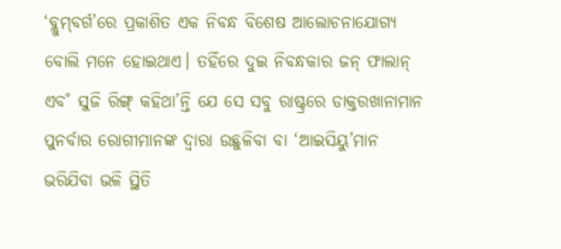‘ବ୍ଲୁମ୍‌ବର୍ଗ’ରେ ପ୍ରକାଶିତ ଏକ ନିବନ୍ଧ ବିଶେଷ ଆଲୋଚନାଯୋଗ୍ୟ ବୋଲି ମନେ ହୋଇଥାଏ। ତହିଁରେ ଦୁଇ ନିବନ୍ଧକାର ଜନ୍‌ ଫାଲାନ୍‌ ଏବ˚ ସୁଜି ରିଙ୍ଗ୍‌ କହିଥା’ନ୍ତି ଯେ ସେ ସବୁ ରାଷ୍ଟ୍ରରେ ଡାକ୍ତରଖାନାମାନ ପୁନର୍ବାର ରୋଗୀମାନଙ୍କ ଦ୍ବାରା ଉଛୁଳିବା ବା ‘ଆଇସିୟୁ’ମାନ ଭରିଯିବା ଭଳି ସ୍ଥିତି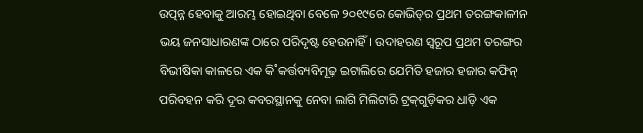ଉତ୍ପନ୍ନ ହେବାକୁ ଆରମ୍ଭ ହୋଇଥିବା ବେଳେ ୨୦୧୯ରେ କୋଭିଡ୍‌ର ପ୍ରଥମ ତରଙ୍ଗକାଳୀନ ଭୟ ଜନସାଧାରଣଙ୍କ ଠାରେ ପରିଦୃଷ୍ଟ ହେଉନାହିଁ। ଉଦାହରଣ ସ୍ବରୂପ ପ୍ରଥମ ତରଙ୍ଗର ବିଭୀଷିକା କାଳରେ ଏକ କି˚କର୍ତ୍ତବ୍ୟବିମୂଢ଼ ଇଟାଲିରେ ଯେମିତି ହଜାର ହଜାର କଫିନ୍‌ ପରିବହନ କରି ଦୂର କବରସ୍ଥାନକୁ ନେବା ଲାଗି ମିଲିଟାରି ଟ୍ରକ୍‌ଗୁଡ଼ିକର ଧାଡ଼ି ଏକ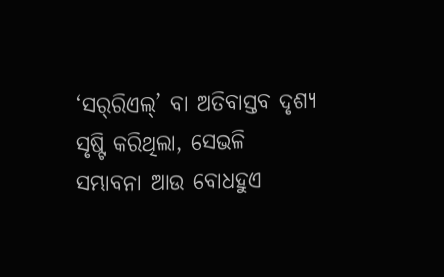‘ସର‌୍‌ରିଏଲ୍‌’ ବା ଅତିବାସ୍ତବ ଦୃଶ୍ୟ ସୃଷ୍ଟି କରିଥିଲା, ସେଭଳି ସମ୍ଭାବନା ଆଉ ବୋଧହୁଏ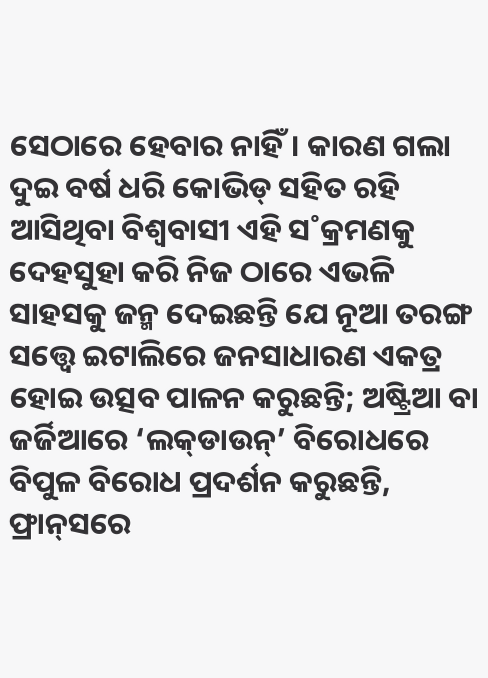ସେଠାରେ ହେବାର ନାହିଁ। କାରଣ ଗଲା ଦୁଇ ବର୍ଷ ଧରି କୋଭିଡ୍‌ ସହିତ ରହି ଆସିଥିବା ବିଶ୍ବବାସୀ ଏହି ସ˚କ୍ରମଣକୁ ଦେହସୁହା କରି ନିଜ ଠାରେ ଏଭଳି ସାହସକୁ ଜନ୍ମ ଦେଇଛନ୍ତି ଯେ ନୂଆ ତରଙ୍ଗ ସତ୍ତ୍ବେ ଇଟାଲିରେ ଜନସାଧାରଣ ଏକତ୍ର ହୋଇ ଉତ୍ସବ ପାଳନ କରୁଛନ୍ତି; ଅଷ୍ଟ୍ରିଆ ବା ଜର୍ଜିଆରେ ‘ଲକ୍‌ଡାଉନ୍‌’ ବିରୋଧରେ ବିପୁଳ ବିରୋଧ ପ୍ରଦର୍ଶନ କରୁଛନ୍ତି, ଫ୍ରାନ୍‌ସରେ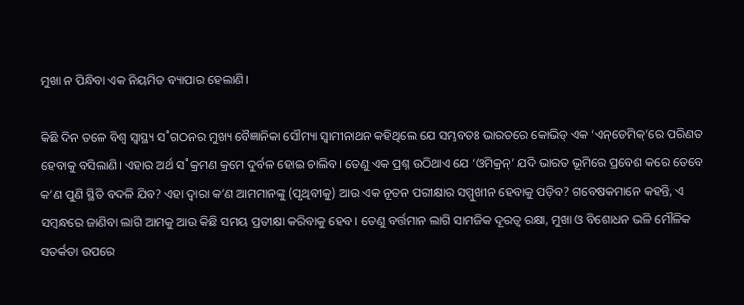ମୁଖା ନ ପିନ୍ଧିବା ଏକ ନିୟମିତ ବ୍ୟାପାର ହେଲାଣି।

କିଛି ଦିନ ତଳେ ବିଶ୍ବ ସ୍ବାସ୍ଥ୍ୟ ସ˚ଗଠନର ମୁଖ୍ୟ ବୈଜ୍ଞାନିକା ସୌମ୍ୟା ସ୍ବାମୀନାଥନ କହିଥିଲେ ଯେ ସମ୍ଭବତଃ ଭାରତରେ କୋଭିଡ୍‌ ଏକ ‘ଏନ୍‌ଡେମିକ୍‌’ରେ ପରିଣତ ହେବାକୁ ବସିଲାଣି। ଏହାର ଅର୍ଥ ସ˚କ୍ରମଣ କ୍ରମେ ଦୁର୍ବଳ ହୋଇ ଚାଲିବ। ତେଣୁ ଏକ ପ୍ରଶ୍ନ ଉଠିଥାଏ ଯେ ‘ଓମିକ୍ରନ୍‌’ ଯଦି ଭାରତ ଭୂମିରେ ପ୍ରବେଶ କରେ ତେବେ କ’ଣ ପୁଣି ସ୍ଥିତି ବଦଳି ଯିବ? ଏହା ଦ୍ବାରା କ’ଣ ଆମମାନଙ୍କୁ (ପୃଥିବୀକୁ) ଆଉ ଏକ ନୂତନ ପରୀକ୍ଷାର ସମ୍ମୁଖୀନ ହେବାକୁ ପଡ଼ିବ? ଗବେଷକମାନେ କହନ୍ତି, ଏ ସମ୍ବନ୍ଧରେ ଜାଣିବା ଲାଗି ଆମକୁ ଆଉ କିଛି ସମୟ ପ୍ରତୀକ୍ଷା କରିବାକୁ ହେବ। ତେଣୁ ବର୍ତ୍ତମାନ ଲାଗି ସାମଜିକ ଦୂରତ୍ବ ରକ୍ଷା, ମୁଖା ଓ ବିଶୋଧନ ଭଳି ମୌଳିକ ସତର୍କତା ଉପରେ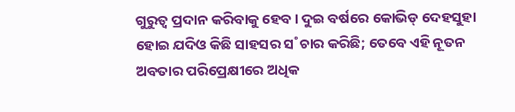ଗୁରୁତ୍ବ ପ୍ରଦାନ କରିବାକୁ ହେବ। ଦୁଇ ବର୍ଷରେ କୋଭିଡ୍‌ ଦେହସୁହା ହୋଇ ଯଦିଓ କିଛି ସାହସର ସ˚ଚାର କରିଛି; ତେବେ ଏହି ନୂତନ ଅବତାର ପରିପ୍ରେକ୍ଷୀରେ ଅଧିକ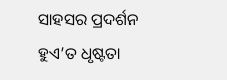ସାହସର ପ୍ରଦର୍ଶନ ହୁଏ’ତ ଧୃଷ୍ଟତା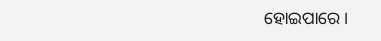ହୋଇପାରେ।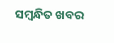ସମ୍ବନ୍ଧିତ ଖବର